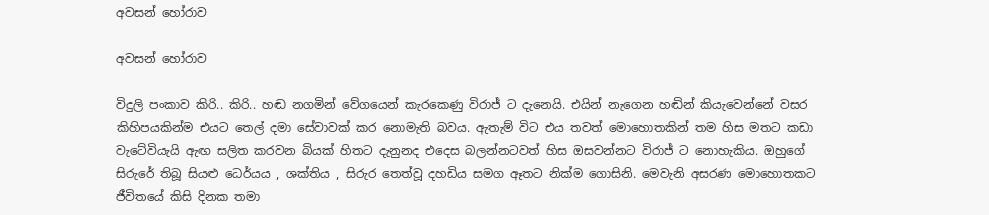අවසන් හෝරාව

අවසන් හෝරාව

විදුලි පංකාව කිරි.. කිරි.. හඬ නගමින් වේගයෙන් කැරකෙණු විරාජ් ට දැනෙයි. එයින් නැගෙන හඬින් කියැවෙන්නේ වසර කිහිපයකින්ම එයට තෙල් දමා සේවාවක් කර නොමැති බවය. ඇතැම් විට එය තවත් මොහොතකින් තම හිස මතට කඩා වැටේවියැයි ඇඟ සලිත කරවන බියක් හිතට දැනුනද එදෙස බලන්නටවත් හිස ඔසවන්නට විරාජ් ට නොහැකිය. ඔහුගේ සිරුරේ තිබූ සියළු ධෙර්යය , ශක්තිය , සිරුර තෙත්වූ දහඩිය සමග ඈතට නික්ම ගොසිනි. මෙවැනි අසරණ මොහොතකට ජීවිතයේ කිසි දිනක තමා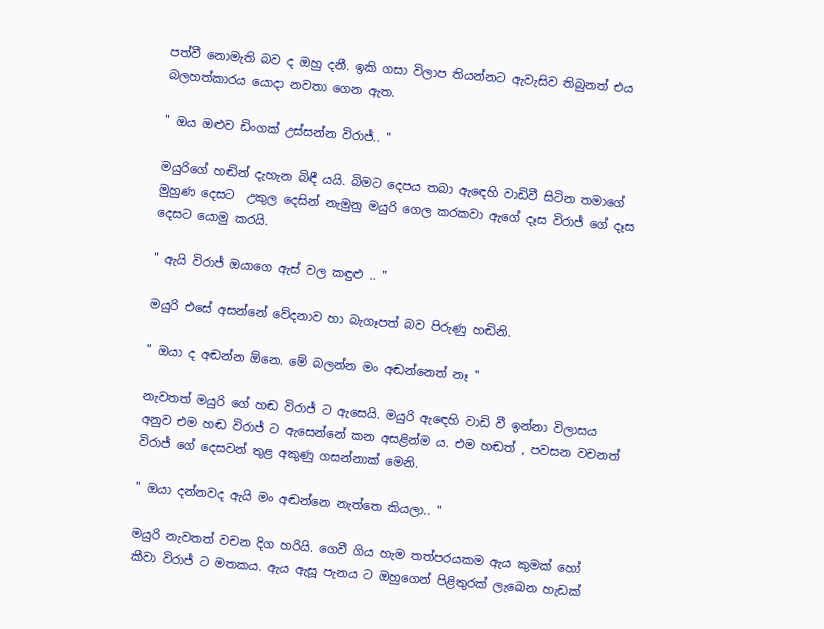පත්වී නොමැති බව ද ඔහු දනී. ඉකි ගසා විලාප තියන්නට ඇවැසිව තිබුනත් එය බලහත්කාරය යොදා නවතා ගෙන ඇත.

" ඔය ඔළුව ඩිංගක් උස්සන්න විරාජ්.. "

මයුරිගේ හඬින් දැහැන බිඳී යයි. බිමට දෙපය තබා ඇඳෙහි වාඩිවී සිටින තමාගේ මුහුණ දෙසට  උකුල දෙසින් නැමුනු මයුරි ගෙල කරකවා ඇගේ දෑස විරාජ් ගේ දෑස දෙසට යොමු කරයි.

" ඇයි විරාජ් ඔයාගෙ ඇස් වල කඳුළු .. "

මයුරි එසේ අසන්නේ වේදනාව හා බැගෑපත් බව පිරුණු හඬිනි.

" ඔයා ද අඬන්න ඕනෙ. මේ බලන්න මං අඬන්නෙත් නෑ ''

නැවතත් මයුරි ගේ හඬ විරාජ් ට ඇසෙයි. මයුරි ඇඳෙහි වාඩි වී ඉන්නා විලාසය අනුව එම හඬ විරාජ් ට ඇසෙන්නේ කන අසළින්ම ය. එම හඬත් , පවසන වචනත් විරාජ් ගේ දෙසවන් තුළ අකුණු ගසන්නාක් මෙනි.

" ඔයා දන්නවද ඇයි මං අඬන්නෙ නැත්තෙ කියලා.. "

මයුරි නැවතත් වචන දිග හරියි. ගෙවී ගිය හැම තත්පරයකම ඇය කුමක් හෝ කීවා විරාජ් ට මතකය. ඇය ඇසූ පැනය ට ඔහුගෙන් පිළිතුරක් ලැඛෙන හැඩක්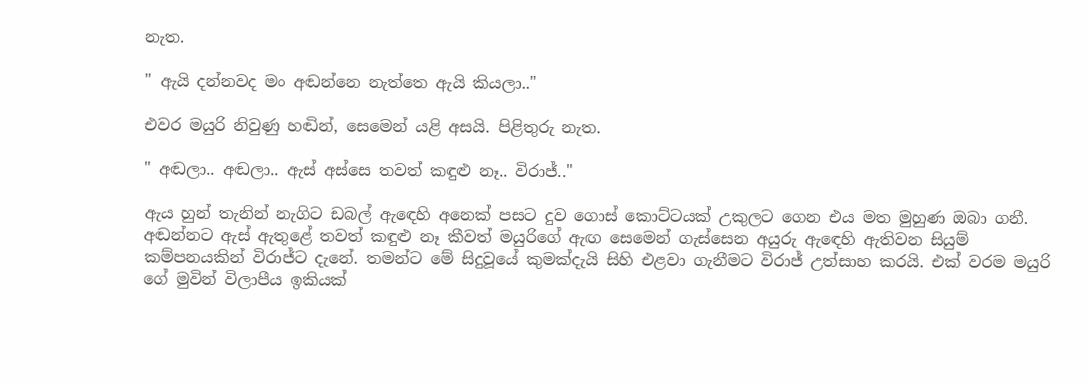නැත.

" ඇයි දන්නවද මං අඬන්නෙ නැත්තෙ ඇයි කියලා.."

එවර මයුරි නිවුණු හඬින්, සෙමෙන් යළි අසයි. පිළිතුරු නැත.

" අඬලා.. අඬලා.. ඇස් අස්සෙ තවත් කඳුළු නෑ.. විරාජ්.."

ඇය හුන් තැනින් නැගිට ඩබල් ඇඳෙහි අනෙක් පසට දුව ගොස් කොට්ටයක් උකුලට ගෙන එය මත මුහුණ ඔබා ගනී. අඬන්නට ඇස් ඇතුළේ තවත් කඳුළු නෑ කීවත් මයුරිගේ ඇඟ සෙමෙන් ගැස්සෙන අයුරු ඇඳෙහි ඇතිවන සියුම් කම්පනයකින් විරාජ්ට දැනේ. තමන්ට මේ සිදුවූයේ කුමක්දැයි සිහි එළවා ගැනීමට විරාජ් උත්සාහ කරයි. එක් වරම මයුරි ගේ මුවින් විලාපීය ඉකියක්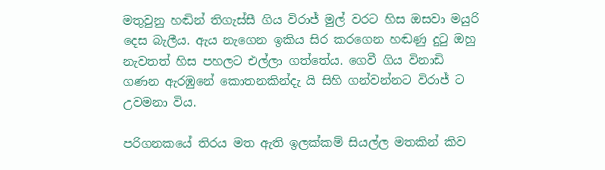මතුවුනු හඬින් තිගැස්සී ගිය විරාජ් මුල් වරට හිස ඔසවා මයුරි දෙස බැලීය. ඇය නැගෙන ඉකිය සිර කරගෙන හඬණු දුටු ඔහු නැවතත් හිස පහලට එල්ලා ගත්තේය. ගෙවී ගිය විනාඩි ගණන ඇරඹුනේ කොතනකින්දැ යි සිහි ගන්වන්නට විරාජ් ට උවමනා විය.

පරිගනකයේ තිරය මත ඇති ඉලක්කම් සියල්ල මතකින් කිව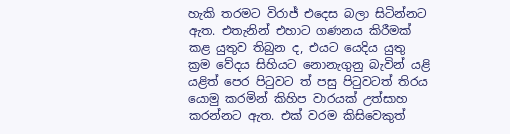හැකි තරමට විරාජ් එදෙස බලා සිටින්නට ඇත. එතැනින් එහාට ගණනය කිරීමක් කළ යුතුව තිබුන ද, එයට යෙදිය යුතු ක්‍රම වේදය සිහියට නොනැගුනු බැවින් යළි යළිත් පෙර පිටුවට ත් පසු පිටුවටත් තිරය යොමු කරමින් කිහිප වාරයක් උත්සාහ කරන්නට ඇත. එක් වරම කිසිවෙකුත්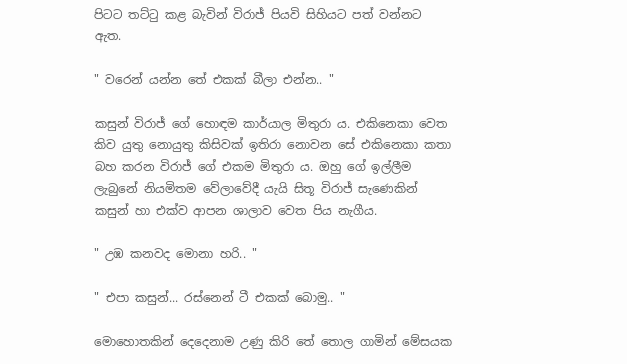පිටට තට්ටු කළ බැවින් විරාජ් පියවි සිහියට පත් වන්නට ඇත.

" වරෙන් යන්න තේ එකක් බීලා එන්න.. "

කසුන් විරාජ් ගේ හොඳම කාර්යාල මිතුරා ය. එකිනෙකා වෙත කිව යුතු නොයුතු කිසිවක් ඉතිරා නොවන සේ එකිනෙකා කතා බහ කරන විරාජ් ගේ එකම මිතුරා ය. ඔහු ගේ ඉල්ලීම ලැබුනේ නියමිතම වේලාවේදී යැයි සිතූ විරාජ් සැණෙකින් කසුන් හා එක්ව ආපන ශාලාව වෙත පිය නැගීය.

" උඹ කනවද මොනා හරි.. "

" එපා කසුන්... රස්නෙන් ටී එකක් බොමු.. "

මොහොතකින් දෙදෙනාම උණු කිරි තේ තොල ගාමින් මේසයක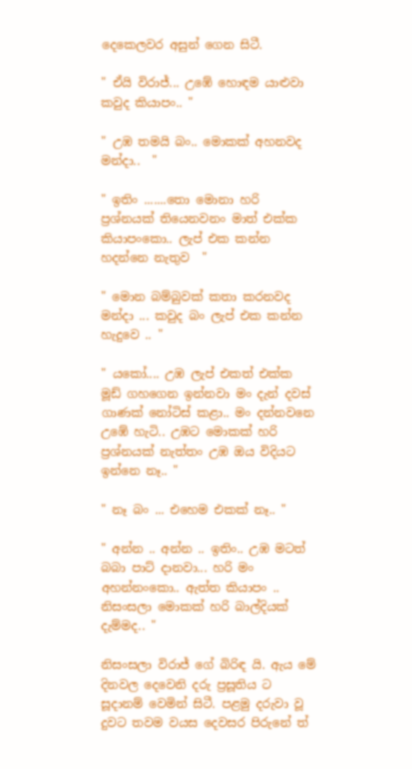දෙකෙලවර අසුන් ගෙන සිටී.

" ඒයි විරාජ්... උඹේ හොඳම යාළුවා කවුද කියාපං.. "

" උඹ තමයි බං.. මොකක් අහනවද මන්දා..  "

" ඉතිං .......තො මොනා හරි ප්‍රශ්නයක් තියෙනවනං මාත් එක්ක කියාපංකො.. ලැප් එක කන්න හදන්නෙ නැතුව  "

" මොන බම්බුවක් කතා කරනවද මන්දා ... කවුද බං ලැප් එක කන්න හැදුවෙ .. "

" යකෝ.... උඹ ලැප් එකත් එක්ක මූඩ් ගහගෙන ඉන්නවා මං දැන් දවස් ගාණක් නෝටිස් කළා.. මං දන්නවනෙ උඹේ හැටි.. උඹට මොකක් හරි ප්‍රශ්නයක් නැත්තං උඹ ඔය විදියට ඉන්නෙ නෑ.. "

" නෑ බං ... එහෙම එකක් නෑ.. "

" අන්න .. අන්න .. ඉතිං.. උඹ මටත් බබා පාට් දානවා... හරි මං අහන්නංකො.. ඇත්ත කියාපං .. නිසංසලා මොකක් හරි බාල්දියක් දැම්මද.. "

නිසංසලා විරාජ් ගේ බිරිඳ යි. ඇය මේ දිනවල දෙවෙනි දරු ප්‍රසූතිය ට සූදානම් වෙමින් සිටී. පළමු දරුවා වූ දුවට තවම වයස දෙවසර පිරුනේ ත්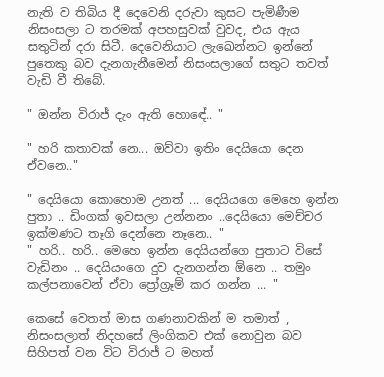නැති ව තිබිය දී දෙවෙනි දරුවා කුසට පැමිණීම නිසංසලා ට තරමක් අපහසුවක් වුවද, එය ඇය සතුටින් දරා සිටී. දෙවෙනියාට ලැඛෙන්නට ඉන්නේ පුතෙකු බව දැනගැනීමෙන් නිසංසලාගේ සතුට තවත් වැඩි වී තිබේ.

" ඔන්න විරාජ් දැං ඇති හොඳේ.. "

" හරි කතාවක් නෙ... ඔව්වා ඉතිං දෙයියො දෙන ඒවනෙ.."

" දෙයියො කොහොම උනත් ... දෙයියගෙ මෙහෙ ඉන්න පුතා .. ඩිංගක් ඉවසලා උන්නනං ..දෙයියො මෙච්චර ඉක්මණට තෑගි දෙන්නෙ නෑනෙ.. "
" හරි.. හරි.. මෙහෙ ඉන්න දෙයියන්ගෙ පුතාට විසේ වැඩිනං .. දෙයියංගෙ දුව දැනගන්න ඕනෙ .. තමුං කල්පනාවෙන් ඒවා ප්‍රෝග්‍රෑම් කර ගන්න ... "

කෙසේ වෙතත් මාස ගණනාවකින් ම තමාත් , නිසංසලාත් නිදහසේ ලිංගිකව එක් නොවුන බව සිහිපත් වන විට විරාජ් ට මහත්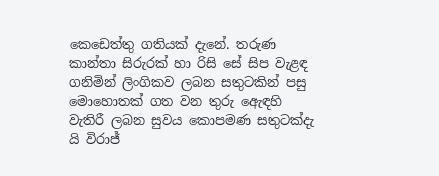කෙඩෙත්තු ගතියක් දැනේ. තරුණ කාන්තා සිරුරක් හා රිසි සේ සිප වැළඳ ගනිමින් ලිංගිකව ලබන සතුටකින් පසු මොහොතක් ගත වන තුරු ඇෙඳහි වැතිරී ලබන සුවය කොපමණ සතුටක්දැ යි විරාජ්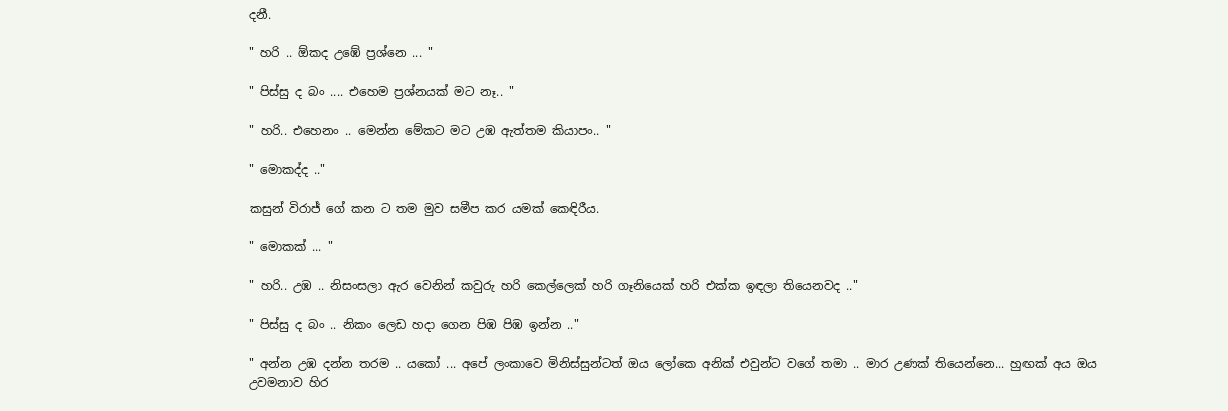දනී.

" හරි .. ඕකද උඹේ ප්‍රශ්නෙ ... "

" පිස්සු ද බං .... එහෙම ප්‍රශ්නයක් මට නෑ.. "

" හරි.. එහෙනං .. මෙන්න මේකට මට උඹ ඇත්තම කියාපං.. "

" මොකද්ද .."

කසුන් විරාජ් ගේ කන ට තම මුව සමීප කර යමක් කෙඳිරීය.

" මොකක් ... "

" හරි.. උඹ .. නිසංසලා ඇර වෙනින් කවුරු හරි කෙල්ලෙක් හරි ගෑනියෙක් හරි එක්ක ඉඳලා තියෙනවද .."

" පිස්සු ද බං .. නිකං ලෙඩ හදා ගෙන පිඹ පිඹ ඉන්න .."

" අන්න උඹ දන්න තරම .. යකෝ ... අපේ ලංකාවෙ මිනිස්සුන්ටත් ඔය ලෝකෙ අනික් එවුන්ට වගේ තමා .. මාර උණක් තියෙන්නෙ... හුඟක් අය ඔය උවමනාව හිර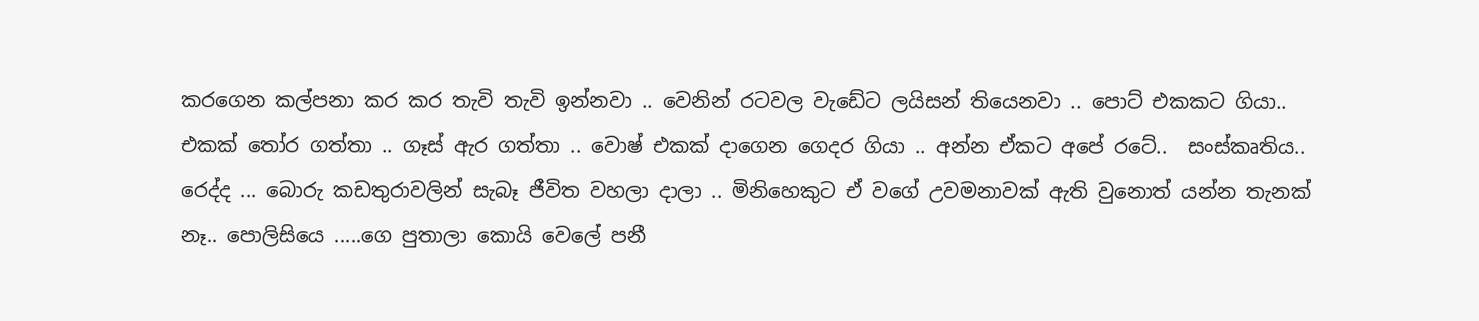කරගෙන කල්පනා කර කර තැවි තැවි ඉන්නවා .. වෙනින් රටවල වැඩේට ලයිසන් තියෙනවා .. පොට් එකකට ගියා.. එකක් තෝර ගත්තා .. ගෑස් ඇර ගත්තා .. වොෂ් එකක් දාගෙන ගෙදර ගියා .. අන්න ඒකට අපේ රටේ..  සංස්කෘතිය.. රෙද්ද ... බොරු කඩතුරාවලින් සැබෑ ජීවිත වහලා දාලා .. මිනිහෙකුට ඒ වගේ උවමනාවක් ඇති වුනොත් යන්න තැනක් නෑ.. පොලිසියෙ .....ගෙ පුතාලා කොයි වෙලේ පනී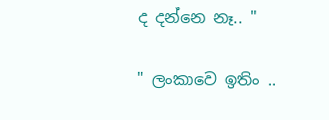ද දන්නෙ නෑ.. "

" ලංකාවෙ ඉතිං ..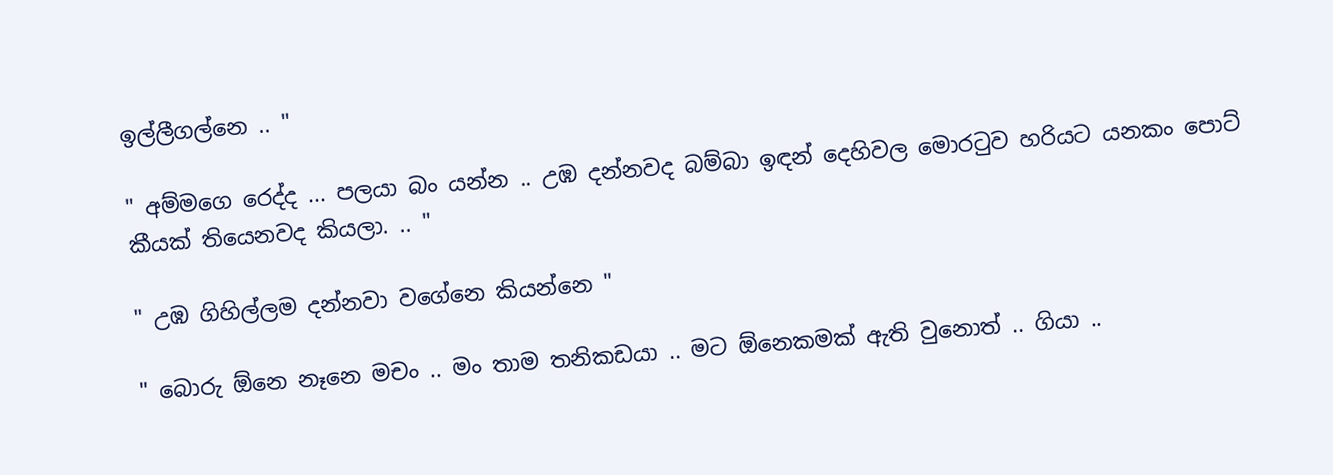ඉල්ලීගල්නෙ .. "

" අම්මගෙ රෙද්ද ... පලයා බං යන්න .. උඹ දන්නවද බම්බා ඉඳන් දෙහිවල මොරටුව හරියට යනකං පොට් කීයක් තියෙනවද කියලා. .. "

" උඹ ගිහිල්ලම දන්නවා වගේනෙ කියන්නෙ "

" බොරු ඕනෙ නෑනෙ මචං .. මං තාම තනිකඩයා .. මට ඕනෙකමක් ඇති වුනොත් .. ගියා ..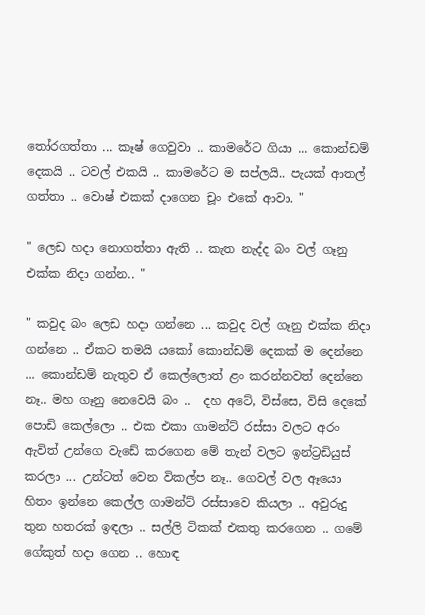තෝරගත්තා ... කෑෂ් ගෙවුවා .. කාමරේට ගියා ... කොන්ඩම් දෙකයි .. ටවල් එකයි .. කාමරේට ම සප්ලයි.. පැයක් ආතල් ගත්තා .. වොෂ් එකක් දාගෙන චූං එකේ ආවා. "

" ලෙඩ හදා නොගත්තා ඇති .. කැත නැද්ද බං වල් ගෑනු එක්ක නිදා ගන්න.. "

" කවුද බං ලෙඩ හදා ගන්නෙ ... කවුද වල් ගෑනු එක්ක නිදා ගන්නෙ .. ඒකට තමයි යකෝ කොන්ඩම් දෙකක් ම දෙන්නෙ ... කොන්ඩම් නැතුව ඒ කෙල්ලොත් ළං කරන්නවත් දෙන්නෙ නෑ.. මහ ගෑනු නෙවෙයි බං ..  දහ අටේ, විස්සෙ, විසි දෙකේ පොඩි කෙල්ලො .. එක එකා ගාමන්ට් රස්සා වලට අරං ඇවිත් උන්ගෙ වැඩේ කරගෙන මේ තැන් වලට ඉන්ට්‍රඩියුස් කරලා ... උන්ටත් වෙන විකල්ප නෑ.. ගෙවල් වල ඈයො හිතං ඉන්නෙ කෙල්ල ගාමන්ට් රස්සාවෙ කියලා .. අවුරුදු තුන හතරක් ඉඳලා .. සල්ලි ටිකක් එකතු කරගෙන .. ගමේ ගේකුත් හදා ගෙන .. හොඳ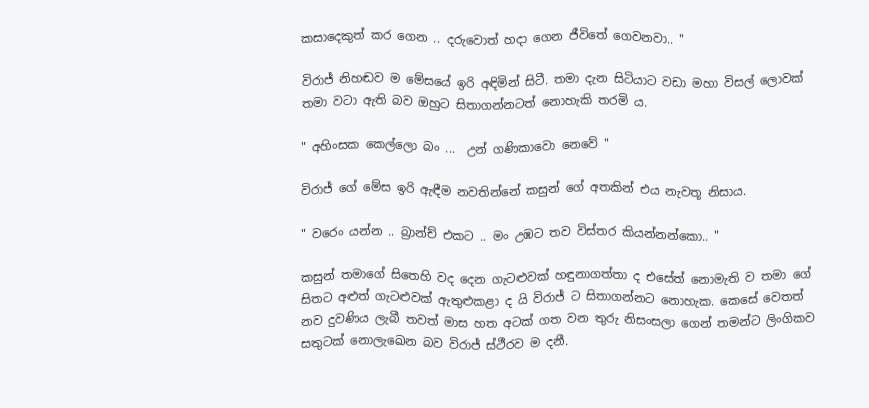කසාදෙකුත් කර ගෙන .. දරුවොත් හදා ගෙන ජීවිතේ ගෙවනවා.. "

විරාජ් නිහඬව ම මේසයේ ඉරි අඳිමින් සිටී. තමා දැන සිටියාට වඩා මහා විසල් ලොවක් තමා වටා ඇති බව ඔහුට සිතාගන්නටත් නොහැකි තරමි ය.

" අහිංසක කෙල්ලො බං ...  උන් ගණිකාවො නෙවේ "

විරාජ් ගේ මේස ඉරි ඇඳීම නවතින්නේ කසුන් ගේ අතකින් එය නැවතූ නිසාය.

" වරෙං යන්න .. බ්‍රාන්ච් එකට .. මං උඹට තව විස්තර කියන්නන්කො.. "

කසුන් තමාගේ සිතෙහි වද දෙන ගැටළුවක් හඳුනාගත්තා ද එසේත් නොමැති ව තමා ගේ සිතට අළුත් ගැටළුවක් ඇතුළුකළා ද යි විරාජ් ට සිතාගන්නට නොහැක. කෙසේ වෙතත් නව දුවණිය ලැබී තවත් මාස හත අටක් ගත වන තුරු නිසංසලා ගෙන් තමන්ට ලිංගිකව සතුටක් නොලැඛෙන බව විරාජ් ස්ථීරව ම දනී.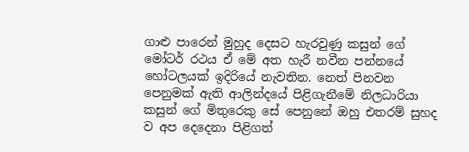ගාළු පාරෙන් මුහුද දෙසට හැරවුණු කසුන් ගේ මෝටර් රථය ඒ මේ අත හැරී නවීන පන්නයේ හෝටලයක් ඉදිරියේ නැවතින. නෙත් පිනවන පෙනුමක් ඇති ආලින්දයේ පිළිගැනීමේ නිලධාරියා කසුන් ගේ මිතුරෙකු සේ පෙනුනේ ඔහු එතරම් සුහද ව අප දෙදෙනා පිළිගත්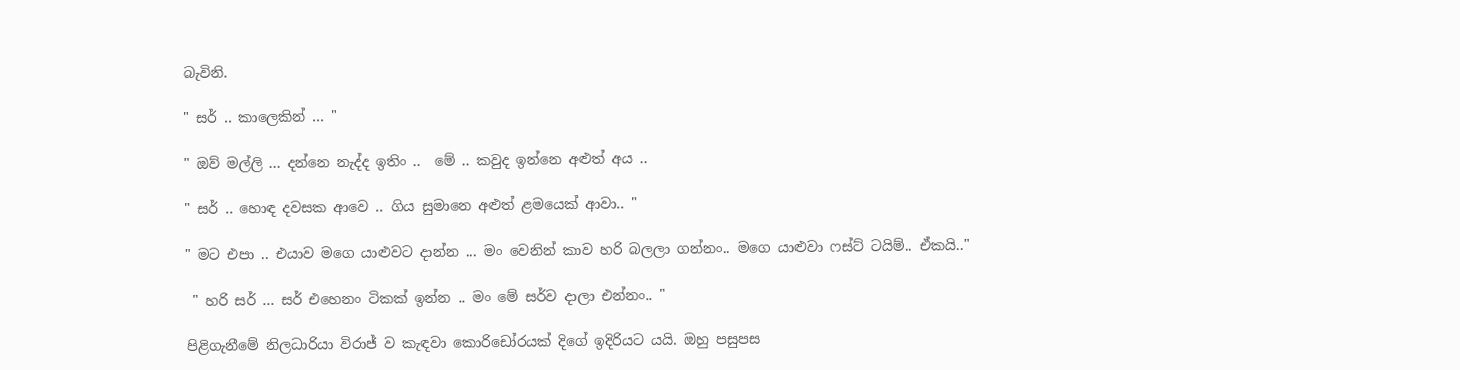බැවිනි.

" සර් .. කාලෙකින් ... "

" ඔව් මල්ලි ... දන්නෙ නැද්ද ඉතිං ..  මේ .. කවුද ඉන්නෙ අළුත් අය ..

" සර් .. හොඳ දවසක ආවෙ .. ගිය සුමානෙ අළුත් ළමයෙක් ආවා.. "

" මට එපා .. එයාව මගෙ යාළුවට දාන්න ... මං වෙනින් කාව හරි බලලා ගන්නං.. මගෙ යාළුවා ෆස්ට් ටයිම්.. ඒකයි.."

 " හරි සර් ... සර් එහෙනං ටිකක් ඉන්න .. මං මේ සර්ව දාලා එන්නං.. "

පිළිගැනීමේ නිලධාරියා විරාජ් ව කැඳවා කොරිඩෝරයක් දිගේ ඉදිරියට යයි. ඔහු පසුපස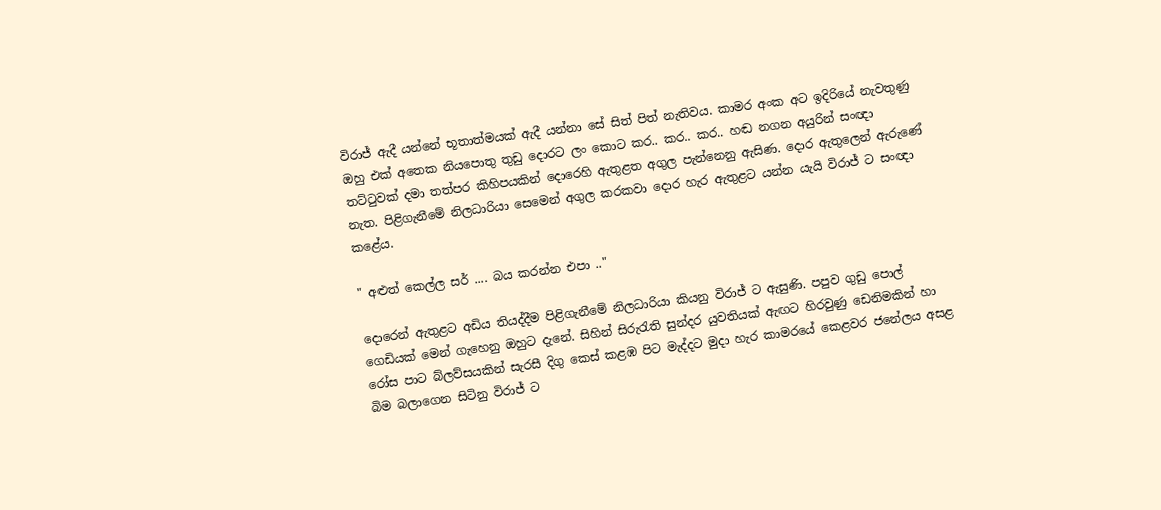විරාජ් ඇදී යන්නේ භූතාත්මයක් ඇදී යන්නා සේ සිත් පිත් නැතිවය. කාමර අංක අට ඉදිරියේ නැවතුණු ඔහු එක් අතෙක නියපොතු තුඩු දොරට ලං කොට කර.. කර.. කර.. හඬ නගන අයුරින් සංඥා තට්ටුවක් දමා තත්පර කිහිපයකින් දොරෙහි ඇතුළත අගුල පැන්නෙනු ඇසිණ. දොර ඇතුලෙන් ඇරුණේ නැත. පිළිගැනීමේ නිලධාරියා සෙමෙන් අගුල කරකවා දොර හැර ඇතුළට යන්න යැයි විරාජ් ට සංඥා කළේය.

" අළුත් කෙල්ල සර් .... බය කරන්න එපා .."

දොරෙන් ඇතුළට අඩිය තියද්දීම පිළිගැනීමේ නිලධාරියා කියනු විරාජ් ට ඇසුණි. පපුව ගුඩු පොල් ගෙඩියක් මෙන් ගැහෙනු ඔහුට දැනේ. සිහින් සිරුරැති සුන්දර යුවතියක් ඇඟට හිරවුණු ඩෙනිමකින් හා රෝස පාට බ්ලව්සයකින් සැරසී දිගු කෙස් කළඹ පිට මැද්දට මුදා හැර කාමරයේ කෙළවර ජනේලය අසළ බිම බලාගෙන සිටිනු විරාජ් ට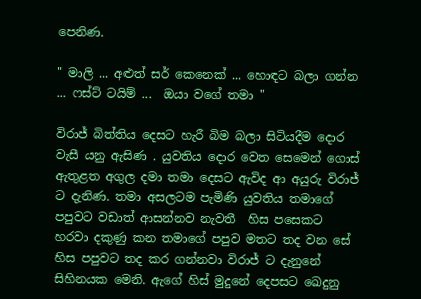පෙනිණ.

" මාලි ... අළුත් සර් කෙනෙක් ... හොඳට බලා ගන්න ... ෆස්ට් ටයිම් ...  ඔයා වගේ තමා "

විරාජ් බිත්තිය දෙසට හැරී බිම බලා සිටියදීම දොර වැසී යනු ඇසිණ . යුවතිය දොර වෙත සෙමෙන් ගොස් ඇතුළත අගුල දමා තමා දෙසට ඇවිද ආ අයුරු විරාජ් ට දැනිණ. තමා අසලටම පැමිණි යුවතිය තමාගේ පපුවට වඩාත් ආසන්නව නැවතී  හිස පසෙකට හරවා දකුණු කන තමාගේ පපුව මතට තද වන සේ හිස පපුවට තද කර ගන්නවා විරාජ් ට දැනුනේ සිහිනයක මෙනි. ඇගේ හිස් මුදුනේ දෙපසට ඛෙදුනු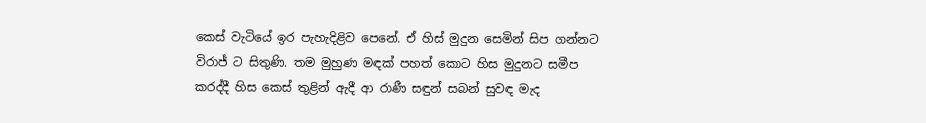කෙස් වැටියේ ඉර පැහැදිළිව පෙනේ. ඒ හිස් මුදුන සෙමින් සිප ගන්නට විරාජ් ට සිතුණි. තම මුහුණ මඳක් පහත් කොට හිස මුදුනට සමීප කරද්දී හිස කෙස් තුළින් ඇදී ආ රාණී සඳුන් සබන් සුවඳ මැද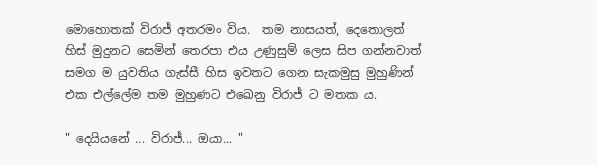මොහොතක් විරාජ් අතරමං විය.  තම නාසයත්, දෙතොලත් හිස් මුදුනට සෙමින් තෙරපා එය උණුසුම් ලෙස සිප ගන්නවාත් සමග ම යුවතිය ගැස්සී හිස ඉවතට ගෙන සැකමුසු මුහුණින් එක එල්ලේම තම මුහුණට එඛෙනු විරාජ් ට මතක ය.

" දෙයියනේ ... විරාජ්... ඔයා... "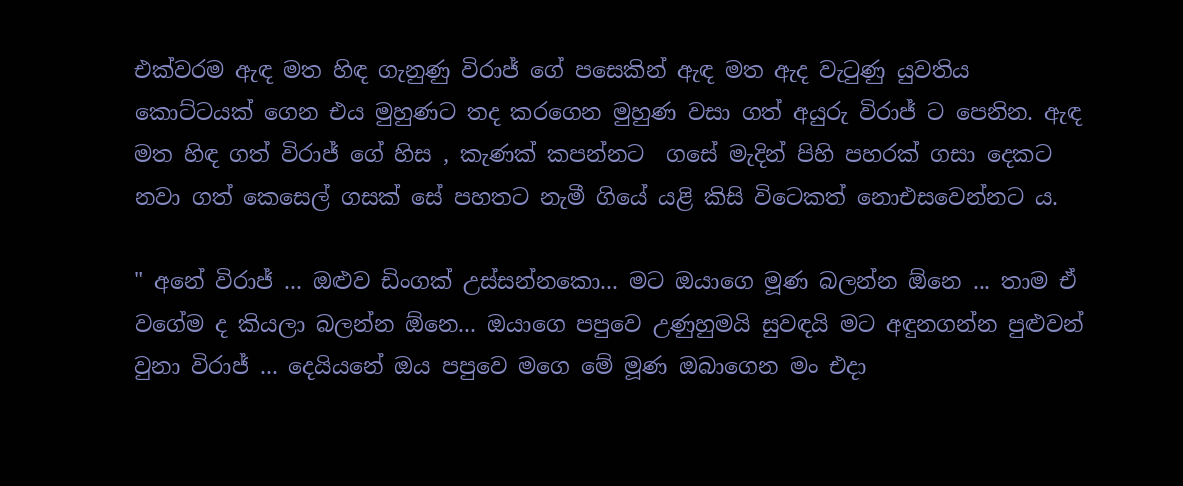එක්වරම ඇඳ මත හිඳ ගැනුණු විරාජ් ගේ පසෙකින් ඇඳ මත ඇද වැටුණු යුවතිය කොට්ටයක් ගෙන එය මුහුණට තද කරගෙන මුහුණ වසා ගත් අයුරු විරාජ් ට පෙනින. ඇඳ මත හිඳ ගත් විරාජ් ගේ හිස , කැණක් කපන්නට  ගසේ මැදින් පිහි පහරක් ගසා දෙකට නවා ගත් කෙසෙල් ගසක් සේ පහතට නැමී ගියේ යළි කිසි විටෙකත් නොඑසවෙන්නට ය.

" අනේ විරාජ් ... ඔළුව ඩිංගක් උස්සන්නකො... මට ඔයාගෙ මූණ බලන්න ඕනෙ ... තාම ඒ වගේම ද කියලා බලන්න ඕනෙ... ඔයාගෙ පපුවෙ උණුහුමයි සුවඳයි මට අඳුනගන්න පුළුවන් වුනා විරාජ් ... දෙයියනේ ඔය පපුවෙ මගෙ මේ මූණ ඔබාගෙන මං එදා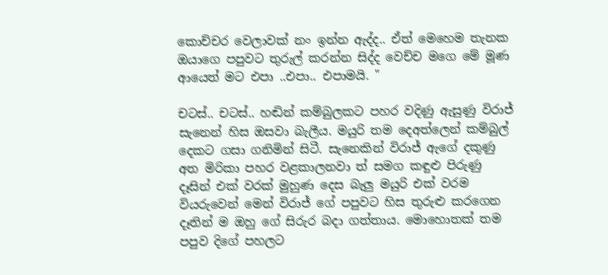කොච්චර වෙලාවක් නං ඉන්න ඇද්ද.. ඒත් මෙහෙම තැනක ඔයාගෙ පපුවට තුරුල් කරන්න සිද්ද වෙච්ච මගෙ මේ මූණ ආයෙත් මට එපා ..එපා.. එපාමයි. "

චටස්.. චටස්.. හඬින් කම්බුලකට පහර වදිණු ඇසුණු විරාජ් සැනෙන් හිස ඔසවා බැලීය. මයුරි තම දෙඅත්ලෙන් කම්බුල් දෙකට ගසා ගනිමින් සිටී. සැනෙකින් විරාජ් ඇගේ දකුණු අත මිරිකා පහර වළකාලනවා ත් සමග කඳුළු පිරුණු දෑසින් එක් වරක් මුහුණ දෙස බැලු මයුරි එක් වරම වියරුවෙන් මෙන් විරාජ් ගේ පපුවට හිස තුරුළු කරගෙන දෑතින් ම ඔහු ගේ සිරුර බදා ගත්තාය. මොහොතක් තම පපුව දිගේ පහලට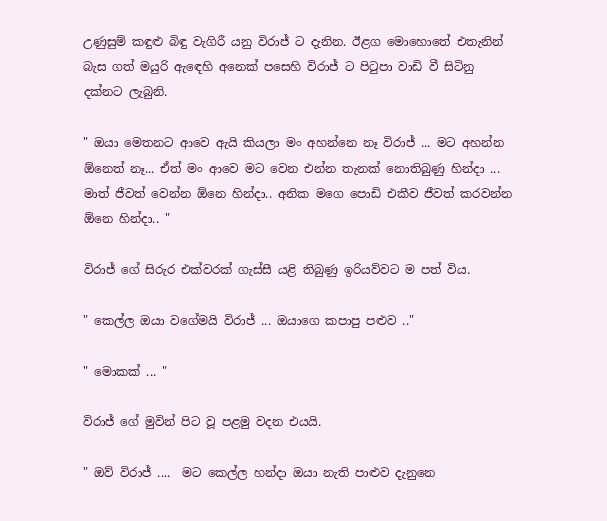උණුසුම් කඳුළු බිඳු වැගිරී යනු විරාජ් ට දැනින. ඊළග මොහොතේ එතැනින් බැස ගත් මයුරි ඇඳෙහි අනෙක් පසෙහි විරාජ් ට පිටුපා වාඩි වී සිටිනු දක්නට ලැබුනි.

" ඔයා මෙතනට ආවෙ ඇයි කියලා මං අහන්නෙ නෑ විරාජ් ... මට අහන්න ඕනෙත් නෑ... ඒත් මං ආවෙ මට වෙන එන්න තැනක් නොතිබුණු හින්දා ... මාත් ජීවත් වෙන්න ඕනෙ හින්දා.. අනික මගෙ පොඩි එකීව ජීවත් කරවන්න ඕනෙ හින්දා.. "

විරාජ් ගේ සිරුර එක්වරක් ගැස්සී යළි තිබුණු ඉරියව්වට ම පත් විය.

" කෙල්ල ඔයා වගේමයි විරාජ් ... ඔයාගෙ කපාපු පළුව .."

" මොකක් ... "

විරාජ් ගේ මුවින් පිට වූ පළමු වදන එයයි.

" ඔව් විරාජ් ....  මට කෙල්ල හන්දා ඔයා නැති පාළුව දැනුනෙ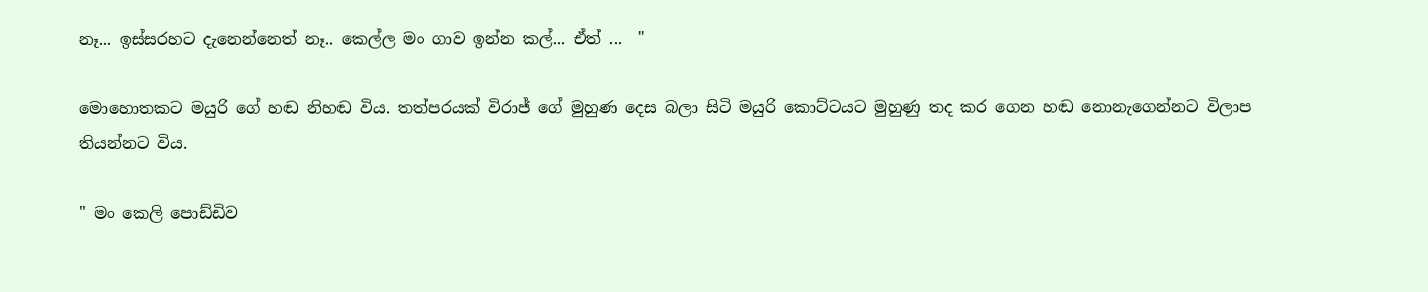නෑ... ඉස්සරහට දැනෙන්නෙත් නෑ.. කෙල්ල මං ගාව ඉන්න කල්... ඒත් ...  "

මොහොතකට මයුරි ගේ හඬ නිහඬ විය. තත්පරයක් විරාජ් ගේ මුහුණ දෙස බලා සිටි මයුරි කොට්ටයට මුහුණු තද කර ගෙන හඬ නොනැගෙන්නට විලාප තියන්නට විය.

" මං කෙලි පොඩ්ඩිව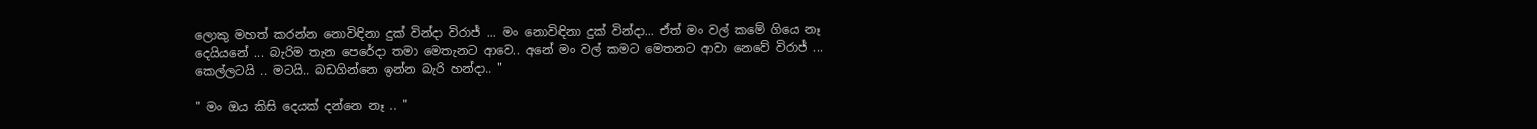ලොකු මහත් කරන්න නොවිඳිනා දුක් වින්දා විරාජ් ... මං නොවිඳිනා දුක් වින්දා... ඒත් මං වල් කමේ ගියෙ නෑ දෙයියනේ ... බැරිම තැන පෙරේදා තමා මෙතැනට ආවෙ.. අනේ මං වල් කමට මෙතනට ආවා නෙවේ විරාජ් ... කෙල්ලටයි .. මටයි.. බඩගින්නෙ ඉන්න බැරි හන්දා.. "

" මං ඔය කිසි දෙයක් දන්නෙ නෑ .. "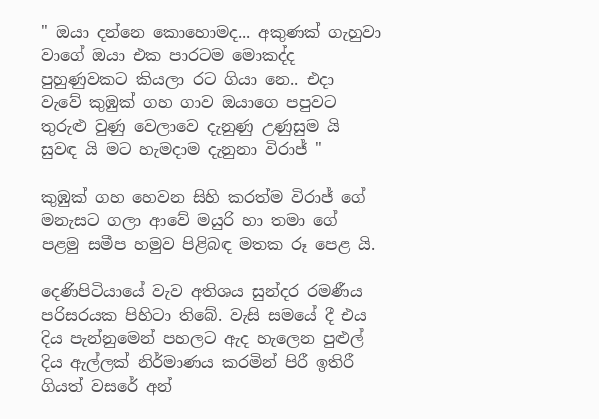" ඔයා දන්නෙ කොහොමද... අකුණක් ගැහුවා වාගේ ඔයා එක පාරටම මොකද්ද පුහුණුවකට කියලා රට ගියා නෙ.. එදා වැවේ කුඹුක් ගහ ගාව ඔයාගෙ පපුවට තුරුළු වුණු වෙලාවෙ දැනුණු උණුසුම යි සුවඳ යි මට හැමදාම දැනුනා විරාජ් "

කුඹුක් ගහ හෙවන සිහි කරත්ම විරාජ් ගේ මනැසට ගලා ආවේ මයුරි හා තමා ගේ පළමු සමීප හමුව පිළිබඳ මතක රූ පෙළ යි.

දෙණිපිටියායේ වැව අතිශය සුන්දර රමණීය පරිසරයක පිහිටා තිබේ. වැසි සමයේ දී එය දිය පැන්නුමෙන් පහලට ඇද හැලෙන පුළුල් දිය ඇල්ලක් නිර්මාණය කරමින් පිරී ඉතිරී ගියත් වසරේ අන්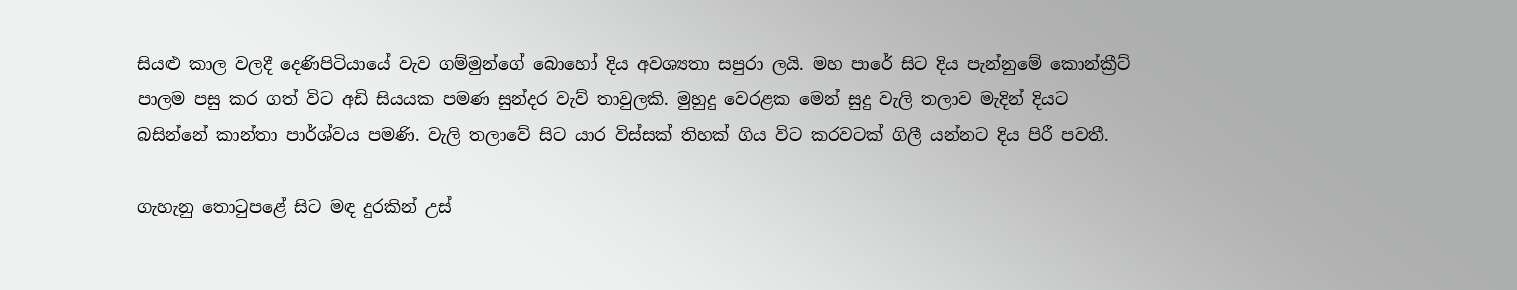සියළු කාල වලදී දෙණිපිටියායේ වැව ගම්මුන්ගේ බොහෝ දිය අවශ්‍යතා සපුරා ලයි. මහ පාරේ සිට දිය පැන්නුමේ කොන්ක්‍රීට් පාලම පසු කර ගත් විට අඩි සියයක පමණ සුන්දර වැව් තාවුලකි. මුහුදු වෙරළක මෙන් සුදු වැලි තලාව මැදින් දියට බසින්නේ කාන්තා පාර්ශ්වය පමණි. වැලි තලාවේ සිට යාර විස්සක් තිහක් ගිය විට කරවටක් ගිලී යන්නට දිය පිරී පවතී.

ගැහැනු තොටුපළේ සිට මඳ දුරකින් උස්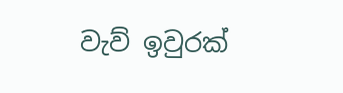වැව් ඉවුරක්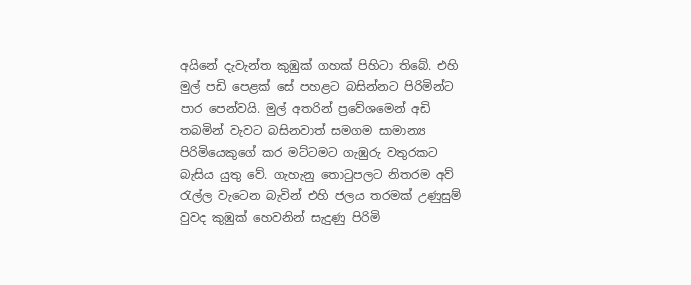අයිනේ දැවැන්ත කුඹුක් ගහක් පිහිටා තිබේ. එහි මුල් පඩි පෙළක් සේ පහළට බසින්නට පිරිමින්ට පාර පෙන්වයි. මුල් අතරින් ප්‍රවේශමෙන් අඩි තබමින් වැවට බසිනවාත් සමගම සාමාන්‍ය පිරිමියෙකුගේ කර මට්ටමට ගැඹුරු වතුරකට බැසිය යුතු වේ. ගැහැනු තොටුපලට නිතරම අව් රැල්ල වැටෙන බැවින් එහි ජලය තරමක් උණුසුම් වුවද කුඹුක් හෙවනින් සැදුණු පිරිමි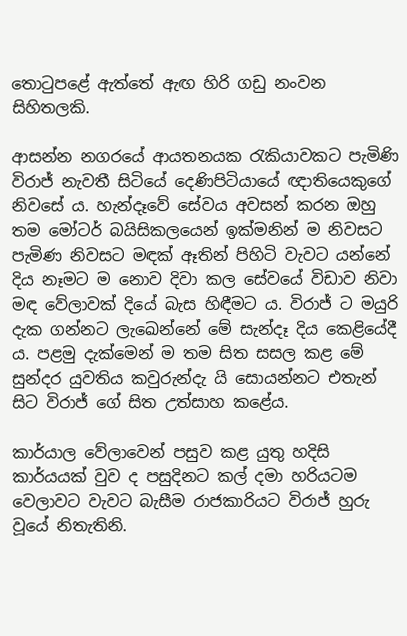තොටුපළේ ඇත්තේ ඇඟ හිරි ගඩු නංවන සිහිතලකි.

ආසන්න නගරයේ ආයතනයක රැකියාවකට පැමිණි විරාජ් නැවතී සිටියේ දෙණිපිටියායේ ඥාතියෙකුගේ නිවසේ ය. හැන්දෑවේ සේවය අවසන් කරන ඔහු තම මෝටර් බයිසිකලයෙන් ඉක්මනින් ම නිවසට පැමිණ නිවසට මඳක් ඈතින් පිහිටි වැවට යන්නේ දිය නෑමට ම නොව දිවා කල සේවයේ විඩාව නිවා මඳ වේලාවක් දියේ බැස හිඳීමට ය. විරාජ් ට මයුරි දැක ගන්නට ලැඛෙන්නේ මේ සැන්දෑ දිය කෙළියේදී ය. පළමු දැක්මෙන් ම තම සිත සසල කළ මේ සුන්දර යුවතිය කවුරුන්දැ යි සොයන්නට එතැන් සිට විරාජ් ගේ සිත උත්සාහ කළේය.

කාර්යාල වේලාවෙන් පසුව කළ යුතු හදිසි කාර්යයක් වුව ද පසුදිනට කල් දමා හරියටම වෙලාවට වැවට බැසීම රාජකාරියට විරාජ් හුරු වූයේ නිතැතිනි.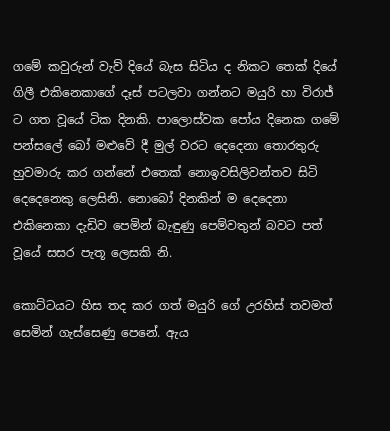ගමේ කවුරුන් වැව් දියේ බැස සිටිය ද නිකට තෙක් දියේ ගිලී එකිනෙකාගේ දෑස් පටලවා ගන්නට මයුරි හා විරාජ් ට ගත වූයේ ටික දිනකි. පාලොස්වක පෝය දිනෙක ගමේ පන්සලේ බෝ මළුවේ දී මුල් වරට දෙදෙනා තොරතුරු හුවමාරු කර ගන්නේ එතෙක් නොඉවසිලිවන්තව සිටි දෙදෙනෙකු ලෙසිනි. නොබෝ දිනකින් ම දෙදෙනා එකිනෙකා දැඩිව පෙමින් බැඳුණු පෙම්වතුන් බවට පත් වූයේ සසර පැතූ ලෙසකි නි.

කොට්ටයට හිස තද කර ගත් මයුරි ගේ උරහිස් තවමත් සෙමින් ගැස්සෙණු පෙනේ. ඇය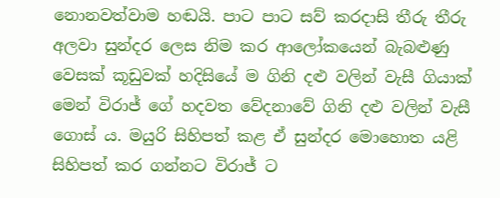නොනවත්වාම හඬයි. පාට පාට සව් කරදාසි තීරු තීරු අලවා සුන්දර ලෙස නිම කර ආලෝකයෙන් බැබළුණු වෙසක් කූඩුවක් හදිසියේ ම ගිනි දළු වලින් වැසී ගියාක් මෙන් විරාජ් ගේ හදවත වේදනාවේ ගිනි දළු වලින් වැසී ගොස් ය. මයුරි සිහිපත් කළ ඒ සුන්දර මොහොත යළි සිහිපත් කර ගන්නට විරාජ් ට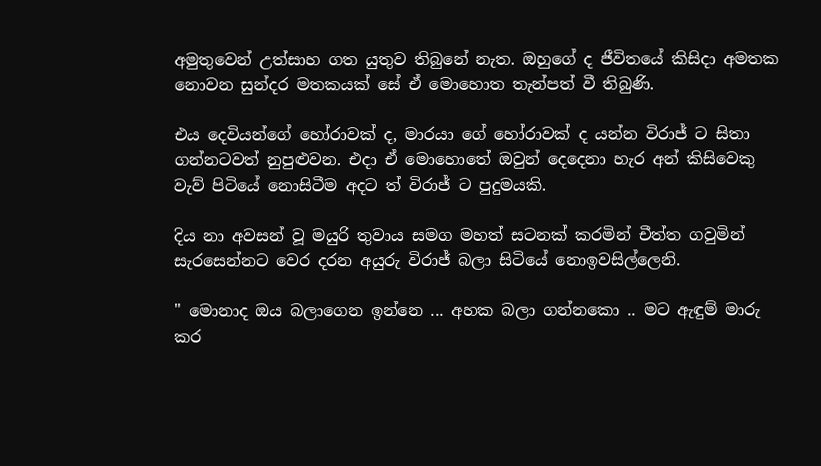අමුතුවෙන් උත්සාහ ගත යුතුව තිබුනේ නැත. ඔහුගේ ද ජීවිතයේ කිසිදා අමතක නොවන සුන්දර මතකයක් සේ ඒ මොහොත තැන්පත් වී තිබුණි.

එය දෙවියන්ගේ හෝරාවක් ද, මාරයා ගේ හෝරාවක් ද යන්න විරාජ් ට සිතා ගන්නටවත් නුපුළුවන. එදා ඒ මොහොතේ ඔවුන් දෙදෙනා හැර අන් කිසිවෙකු වැව් පිටියේ නොසිටීම අදට ත් විරාජ් ට පුදුමයකි.

දිය නා අවසන් වූ මයුරි තුවාය සමග මහත් සටනක් කරමින් චීත්ත ගවුමින් සැරසෙන්නට වෙර දරන අයුරු විරාජ් බලා සිටියේ නොඉවසිල්ලෙනි.

" මොනාද ඔය බලාගෙන ඉන්නෙ ... අහක බලා ගන්නකො .. මට ඇඳුම් මාරු කර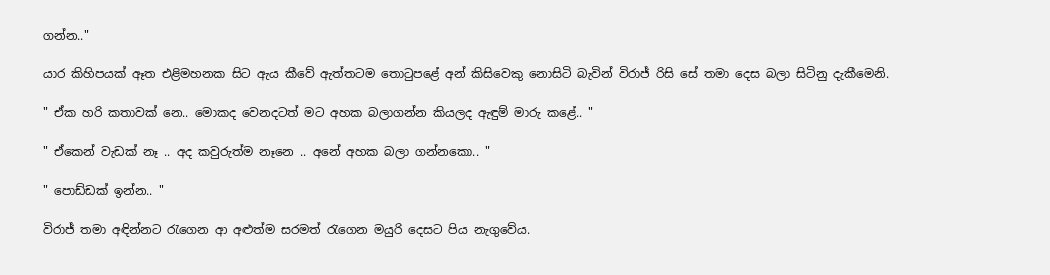ගන්න.."

යාර කිහිපයක් ඈත එළිමහනක සිට ඇය කීවේ ඇත්තටම තොටුපළේ අන් කිසිවෙකු නොසිටි බැවින් විරාජ් රිසි සේ තමා දෙස බලා සිටිනු දැකීමෙනි.

" ඒක හරි කතාවක් නෙ.. මොකද වෙනදටත් මට අහක බලාගන්න කියලද ඇඳුම් මාරු කළේ.. "

" ඒකෙන් වැඩක් නෑ .. අද කවුරුත්ම නෑනෙ .. අනේ අහක බලා ගන්නකො.. "

" පොඩ්ඩක් ඉන්න.. "

විරාජ් තමා අඳින්නට රැගෙන ආ අළුත්ම සරමත් රැගෙන මයුරි දෙසට පිය නැගුවේය.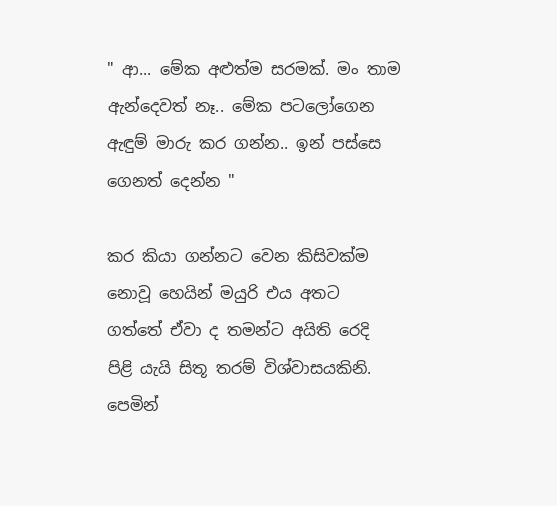" ආ... මේක අළුත්ම සරමක්. මං තාම ඇන්දෙවත් නෑ.. මේක පටලෝගෙන ඇඳුම් මාරු කර ගන්න.. ඉන් පස්සෙ ගෙනත් දෙන්න "

කර කියා ගන්නට වෙන කිසිවක්ම නොවූ හෙයින් මයුරි එය අතට ගත්තේ ඒවා ද තමන්ට අයිති රෙදි පිළි යැයි සිතූ තරම් විශ්වාසයකිනි. පෙමින්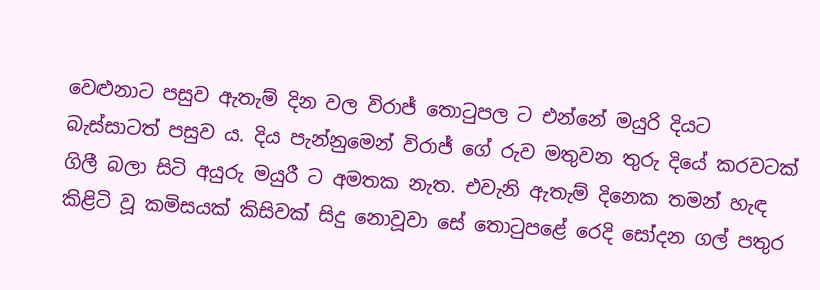වෙළුනාට පසුව ඇතැම් දින වල විරාජ් තොටුපල ට එන්නේ මයුරි දියට බැස්සාටත් පසුව ය. දිය පැන්නුමෙන් විරාජ් ගේ රුව මතුවන තුරු දියේ කරවටක් ගිලී බලා සිටි අයුරු මයුරී ට අමතක නැත. එවැනි ඇතැම් දිනෙක තමන් හැඳ කිළිටි වූ කමිසයක් කිසිවක් සිදු නොවූවා සේ තොටුපළේ රෙදි සෝදන ගල් පතුර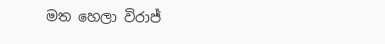මත හෙලා විරාජ්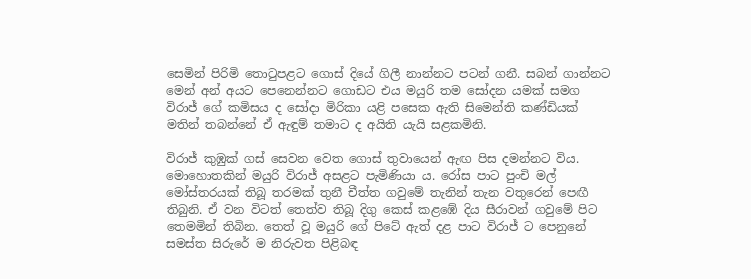සෙමින් පිරිමි තොටුපළට ගොස් දියේ ගිලී නාන්නට පටන් ගනී. සබන් ගාන්නට මෙන් අන් අයට පෙනෙන්නට ගොඩට එය මයුරි තම සෝදන යමක් සමග විරාජ් ගේ කමිසය ද සෝදා මිරිකා යළි පසෙක ඇති සිමෙන්ති කණ්ඩියක් මතින් තබන්නේ ඒ ඇඳුම් තමාට ද අයිති යැයි සළකමිනි.

විරාජ් කුඹුක් ගස් සෙවන වෙත ගොස් තුවායෙන් ඇඟ පිස දමන්නට විය. මොහොතකින් මයුරි විරාජ් අසළට පැමිණියා ය. රෝස පාට පුංචි මල් මෝස්තරයක් තිබූ තරමක් තුනී චීත්ත ගවුමේ තැනින් තැන වතුරෙන් පෙඟී තිබුනි. ඒ වන විටත් තෙත්ව තිබූ දිගු කෙස් කළඹේ දිය සීරාවන් ගවුමේ පිට තෙමමින් තිබින. තෙත් වූ මයුරි ගේ පිටේ ඇත් දළ පාට විරාජ් ට පෙනුනේ සමස්ත සිරුරේ ම නිරුවත පිළිබඳ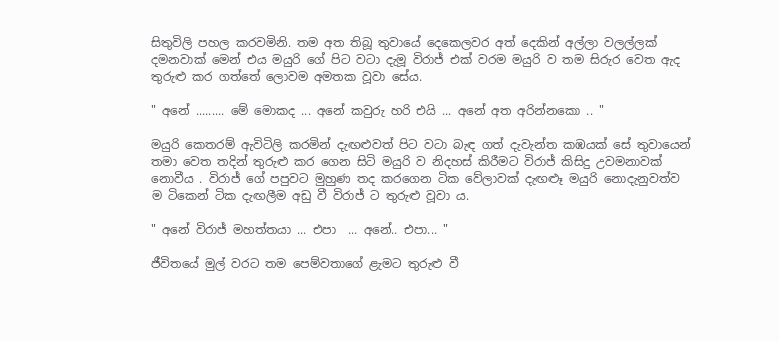සිතුවිලි පහල කරවමිනි. තම අත තිබූ තුවායේ දෙකෙලවර අත් දෙකින් අල්ලා වලල්ලක් දමනවාක් මෙන් එය මයුරි ගේ පිට වටා දැමූ විරාජ් එක් වරම මයුරි ව තම සිරුර වෙත ඇද තුරුළු කර ගත්තේ ලොවම අමතක වූවා සේය.

" අනේ ......... මේ මොකද ... අනේ කවුරු හරි එයි ... අනේ අත අරින්නකො .. "

මයුරි කෙතරම් ඇවිටිලි කරමින් දැඟළුවත් පිට වටා බැඳ ගත් දැවැන්ත කඹයක් සේ තුවායෙන් තමා වෙත තදින් තුරුළු කර ගෙන සිටි මයුරි ව නිදහස් කිරීමට විරාජ් කිසිදු උවමනාවක් නොවීය . විරාජ් ගේ පපුවට මුහුණ තද කරගෙන ටික වේලාවක් දැඟළුෑ මයුරි නොදැනුවත්ව ම ටිකෙන් ටික දැඟලීම අඩු වී විරාජ් ට තුරුළු වූවා ය.

" අනේ විරාජ් මහත්තයා ... එපා  ... අනේ.. එපා... "

ජීවිතයේ මුල් වරට තම පෙම්වතාගේ ළැමට තුරුළු වී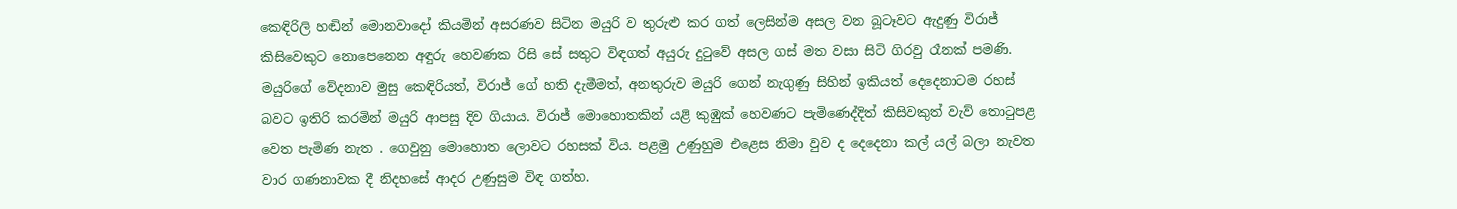කෙඳිරිලි හඬින් මොනවාදෝ කියමින් අසරණව සිටින මයුරි ව තුරුළු කර ගත් ලෙසින්ම අසල වන බූටෑවට ඇදුණු විරාජ් කිසිවෙකුට නොපෙනෙන අඳුරු හෙවණක රිසි සේ සතුට විඳගත් අයුරු දුටුවේ අසල ගස් මත වසා සිටි ගිරවු රෑනක් පමණි. මයුරිගේ වේදනාව මුසු කෙඳිරියත්, විරාජ් ගේ හති දැමීමත්, අනතුරුව මයුරි ගෙන් නැගුණු සිහින් ඉකියත් දෙදෙනාටම රහස් බවට ඉතිරි කරමින් මයුරි ආපසු දිව ගියාය. විරාජ් මොහොතකින් යළි කුඹුක් හෙවණට පැමිණෙද්දිත් කිසිවකුත් වැව් තොටුපළ වෙත පැමිණ නැත . ගෙවුනු මොහොත ලොවට රහසක් විය. පළමු උණුහුම එළෙස නිමා වුව ද දෙදෙනා කල් යල් බලා නැවත වාර ගණනාවක දී නිදහසේ ආදර උණුසුම විඳ ගත්හ.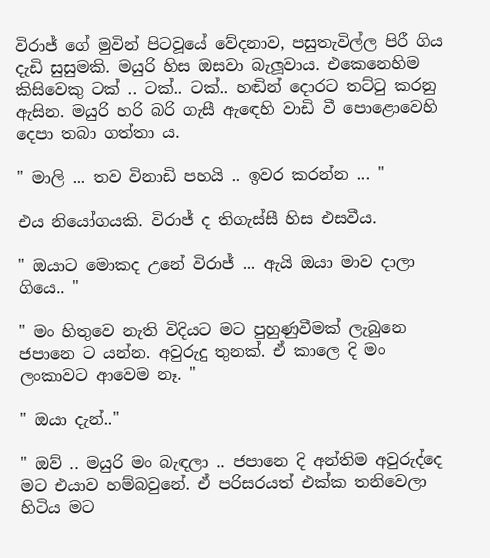විරාජ් ගේ මුවින් පිටවූයේ වේදනාව, පසුතැවිල්ල පිරී ගිය දැඩි සුසුමකි. මයුරි හිස ඔසවා බැලූවාය. එකෙනෙහිම කිසිවෙකු ටක් .. ටක්.. ටක්.. හඬින් දොරට තට්ටු කරනු ඇසින. මයුරි හරි බරි ගැසී ඇඳෙහි වාඩි වී පොළොවෙහි දෙපා තබා ගත්තා ය.

" මාලි ... තව විනාඩි පහයි .. ඉවර කරන්න ... "

එය නියෝගයකි. විරාජ් ද තිගැස්සී හිස එසවීය.

" ඔයාට මොකද උනේ විරාජ් ... ඇයි ඔයා මාව දාලා ගියෙ.. "

" මං හිතුවෙ නැති විදියට මට පුහුණුවීමක් ලැබුනෙ ජපානෙ ට යන්න. අවුරුදු තුනක්. ඒ කාලෙ දි මං ලංකාවට ආවෙම නෑ. "

" ඔයා දැන්.."

" ඔව් .. මයුරි මං බැඳලා .. ජපානෙ දි අන්තිම අවුරුද්දෙ මට එයාව හම්බවුනේ. ඒ පරිසරයත් එක්ක තනිවෙලා හිටිය මට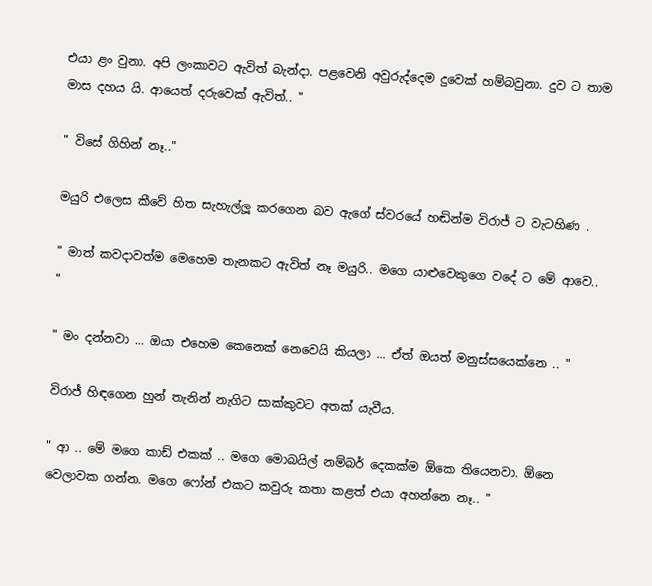එයා ළං වුනා. අපි ලංකාවට ඇවිත් බැන්දා. පළවෙනි අවුරුද්දෙම දුවෙක් හම්බවුනා. දුව ට තාම මාස දහය යි. ආයෙත් දරුවෙක් ඇවිත්.. "

" විසේ ගිහින් නෑ.."

මයුරි එලෙස කීවේ හිත සැහැල්ලූ කරගෙන බව ඇගේ ස්වරයේ හඬින්ම විරාජ් ට වැටහිණ .

" මාත් කවදාවත්ම මෙහෙම තැනකට ඇවිත් නෑ මයුරි.. මගෙ යාළුවෙකුගෙ වදේ ට මේ ආවෙ.. "

" මං දන්නවා ... ඔයා එහෙම කෙනෙක් නෙවෙයි කියලා ... ඒත් ඔයත් මනුස්සයෙක්නෙ .. "

විරාජ් හිඳගෙන හුන් තැනින් නැගිට සාක්කුවට අතක් යැවීය.

" ආ .. මේ මගෙ කාඩ් එකක් .. මගෙ මොබයිල් නම්බර් දෙකක්ම ඕකෙ තියෙනවා. ඕනෙ වෙලාවක ගන්න. මගෙ ෆෝන් එකට කවුරු කතා කළත් එයා අහන්නෙ නෑ.. "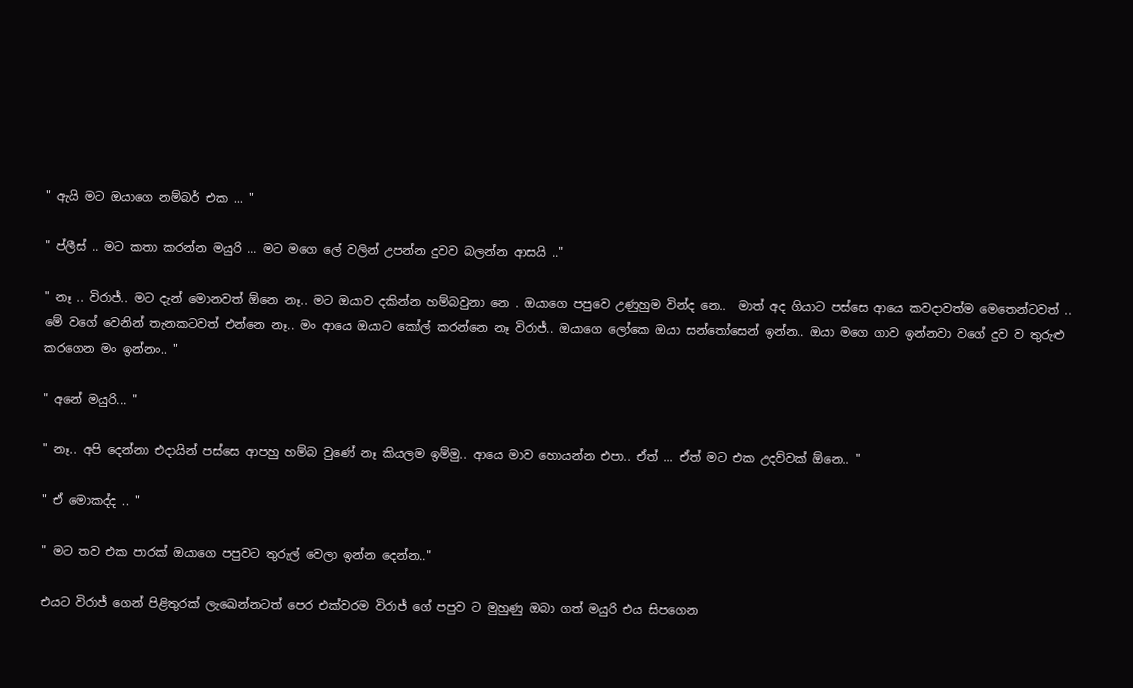" ඇයි මට ඔයාගෙ නම්බර් එක ... "

" ප්ලීස් .. මට කතා කරන්න මයුරි ... මට මගෙ ලේ වලින් උපන්න දුවව බලන්න ආසයි .."

" නෑ .. විරාජ්.. මට දැන් මොනවත් ඕනෙ නෑ.. මට ඔයාව දකින්න හම්බවුනා නෙ . ඔයාගෙ පපුවෙ උණුහුම වින්ද නෙ..  මාත් අද ගියාට පස්සෙ ආයෙ කවදාවත්ම මෙතෙන්ටවත් .. මේ වගේ වෙනින් තැනකටවත් එන්නෙ නෑ.. මං ආයෙ ඔයාට කෝල් කරන්නෙ නෑ විරාජ්.. ඔයාගෙ ලෝකෙ ඔයා සන්තෝසෙන් ඉන්න.. ඔයා මගෙ ගාව ඉන්නවා වගේ දුව ව තුරුළු කරගෙන මං ඉන්නං.. "

" අනේ මයුරි... "

" නෑ.. අපි දෙන්නා එදායින් පස්සෙ ආපහු හම්බ වුණේ නෑ කියලම ඉම්මු.. ආයෙ මාව හොයන්න එපා.. ඒත් ... ඒත් මට එක උදව්වක් ඕනෙ.. "

" ඒ මොකද්ද .. "

" මට තව එක පාරක් ඔයාගෙ පපුවට තුරුල් වෙලා ඉන්න දෙන්න.."

එයට විරාජ් ගෙන් පිළිතුරක් ලැඛෙන්නටත් පෙර එක්වරම විරාජ් ගේ පපුව ට මුහුණු ඔබා ගත් මයුරි එය සිපගෙන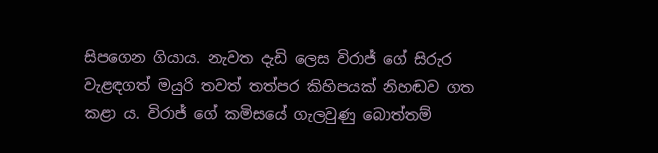සිපගෙන ගියාය. නැවත දැඩි ලෙස විරාජ් ගේ සිරුර වැළඳගත් මයුරි තවත් තත්පර කිහිපයක් නිහඬව ගත කළා ය. විරාජ් ගේ කමිසයේ ගැලවුණු බොත්තම්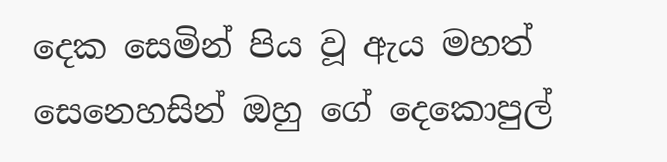දෙක සෙමින් පිය වූ ඇය මහත් සෙනෙහසින් ඔහු ගේ දෙකොපුල්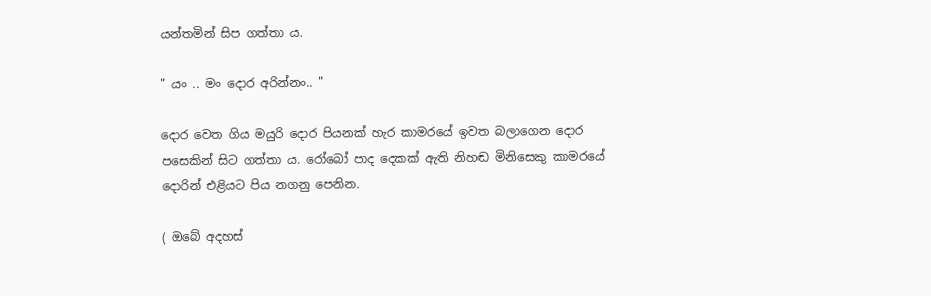යන්තමින් සිප ගත්තා ය.

" යං .. මං දොර අරින්නං.. "

දොර වෙත ගිය මයුරි දොර පියනක් හැර කාමරයේ ඉවත බලාගෙන දොර පසෙකින් සිට ගත්තා ය. රෝබෝ පාද දෙකක් ඇති නිහඬ මිනිසෙකු කාමරයේ දොරින් එළියට පිය නගනු පෙනින.

( ඔබේ අදහස්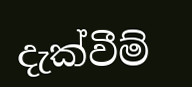දැක්වීම්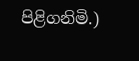පිළිගනිමි.)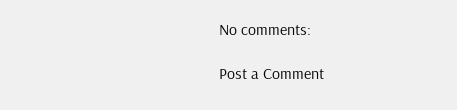No comments:

Post a Comment